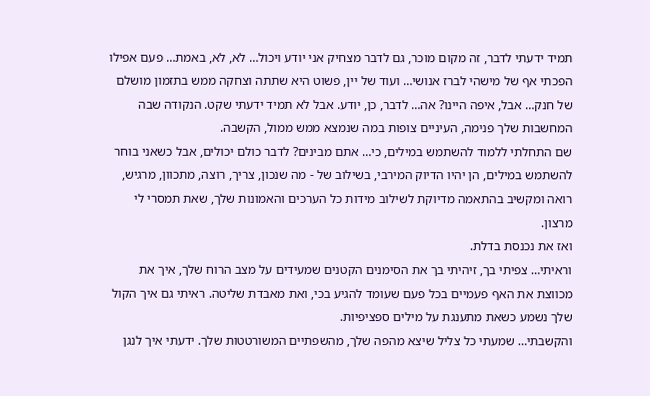תמיד ידעתי לדבר, זה מקום מוכר, גם לדבר מצחיק אני יודע ויכול… לא, לא, באמת… פעם אפילו הפכתי אף של מישהי לברז אנושי… ועוד של יין, פשוט היא שתתה וצחקה ממש בתזמון מושלם של חנק… אבל, איפה היינו? אה… לדבר, כן, יודע. אבל לא תמיד ידעתי שקט. הנקודה שבה המחשבות שלך פנימה, העיניים צופות במה שנמצא ממש ממול, הקשבה.
שם התחלתי ללמוד להשתמש במילים, כי… אתם מבינים? לדבר כולם יכולים, אבל כשאני בוחר להשתמש במילים, הן יהיו הדיוק המירבי, בשילוב של - מה שנכון, צריך, רוצה, מתכוון, מרגיש, רואה ומקשיב בהתאמה מדיוקת לשילוב מידות כל הערכים והאמונות שלך, שאת תמסרי לי מרצון.
ואז את נכנסת בדלת.
וראיתי… צפיתי בך, זיהיתי בך את הסימנים הקטנים שמעידים על מצב הרוח שלך, איך את מכווצת את האף פעמיים בכל פעם שעומד להגיע בכי, ואת מאבדת שליטה. ראיתי גם איך הקול שלך נשמע כשאת מתענגת על מילים ספציפיות.
והקשבתי… שמעתי כל צליל שיצא מהפה שלך, מהשפתיים המשורטטות שלך. ידעתי איך לנגן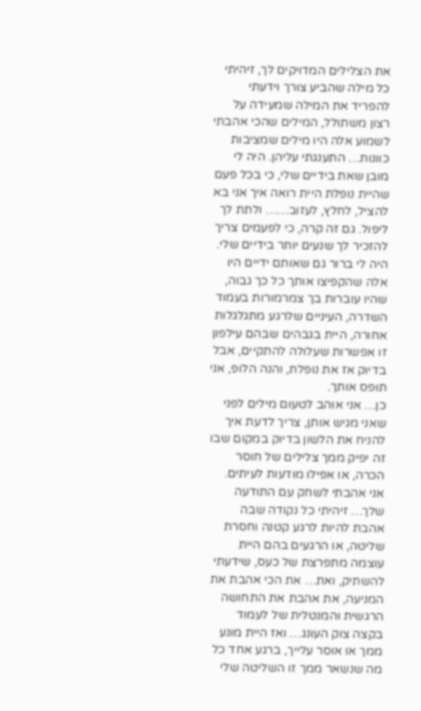את הצלילים המדויקים לך, זיהיתי כל מילה שהביע צורך וידעתי להפריד את המילה שמעידה על רצון משתולל, המילים שהכי אהבתי לשמוע אלה היו מילים שמציבות כוונות… התענגתי עליהן. היה לי מובן שאת בידיים שלי, כי בכל פעם שהיית נופלת היית רואה איך אני בא להציל, לחלץ, לעזוב…… ולתת לך ליפול. גם זה קרה, כי לפעמים צריך להזכיר לך שנעים יותר בידיים שלי. היה לי ברור גם שאותם ידיים היו אלה שהקפיצו אותך כל כך גבוה, שהיו עוברות בך צמרמורות בעמוד השדרה, העיניים שלרגע מתגלגלות אחורה, היית בגבהים שבהם עילפון זו אפשרות שעלולה להתקיים, אבל בדיוק אז את נופלת, והנה הלופ, אני תופס אותך.
כן… אני אוהב לטעום מילים לפני שאני מגיש אותן, צריך לדעת איך להניח את הלשון בדיוק במקום שבו זה יפיק ממך צלילים של חוסר הכרה, או אפילו מודעות לעיתים. אני אהבתי לשחק עם התודעה שלך… זיהיתי כל נקודה שבה אהבת להיות לרגע קטנה וחסרת שליטה, או הרגעים בהם היית עוצמה מתפרצת של כעס, שידעתי להשתיק, ואת… את הכי אהבת את המניעה, את אהבת את התחושה הרגשית והמנטלית של לעמוד בקצה צוק העונג… ואז היית מונע ממך או אוסר עלייך, ברגע אחד כל מה שנשאר ממך זו השליטה שלי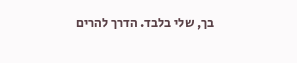בך, שלי בלבד. הדרך להרים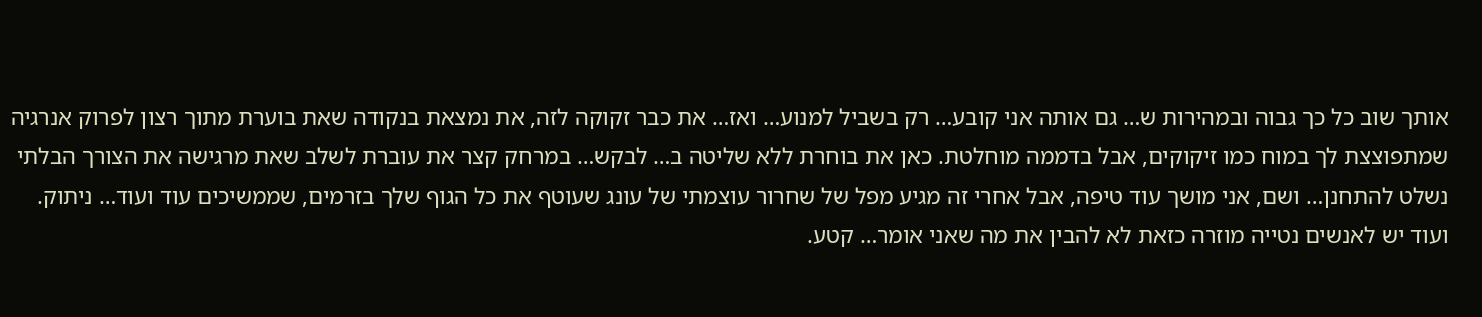אותך שוב כל כך גבוה ובמהירות ש… גם אותה אני קובע… רק בשביל למנוע… ואז… את כבר זקוקה לזה, את נמצאת בנקודה שאת בוערת מתוך רצון לפרוק אנרגיה שמתפוצצת לך במוח כמו זיקוקים, אבל בדממה מוחלטת. כאן את בוחרת ללא שליטה ב… לבקש… במרחק קצר את עוברת לשלב שאת מרגישה את הצורך הבלתי נשלט להתחנן… ושם, אני מושך עוד טיפה, אבל אחרי זה מגיע מפל של שחרור עוצמתי של עונג שעוטף את כל הגוף שלך בזרמים, שממשיכים עוד ועוד… ניתוק.
ועוד יש לאנשים נטייה מוזרה כזאת לא להבין את מה שאני אומר… קטע.